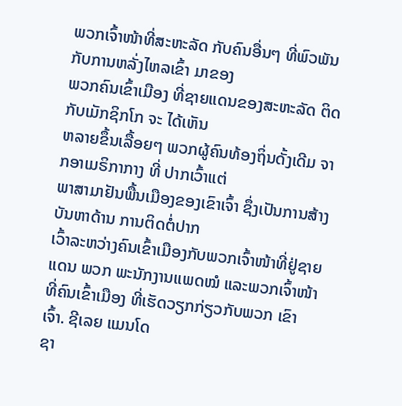ພວກເຈົ້າໜ້າທີ່ສະຫະລັດ ກັບຄົນອື່ນໆ ທີ່ພົວພັນກັບການຫລັ່ງໄຫລເຂົ້າ ມາຂອງ
ພວກຄົນເຂົ້າເມືອງ ທີ່ຊາຍແດນຂອງສະຫະລັດ ຕິດກັບເມັກຊິກໂກ ຈະ ໄດ້ເຫັນ
ຫລາຍຂຶ້ນເລື້ອຍໆ ພວກຜູ້ຄົນທ້ອງຖິ່ນດັ້ງເດີມ ຈາກອາເມຣິກາກາງ ທີ່ ປາກເວົ້າແຕ່
ພາສາມາຢັນພື້ນເມືອງຂອງເຂົາເຈົ້າ ຊຶ່ງເປັນການສ້າງບັນຫາດ້ານ ການຕິດຕໍ່ປາກ
ເວົ້າລະຫວ່າງຄົນເຂົ້າເມືອງກັບພວກເຈົ້າໜ້າທີ່ຢູ່ຊາຍແດນ ພວກ ພະນັກງານແພດໝໍ ແລະພວກເຈົ້າໜ້າທີ່ຄົນເຂົ້າເມືອງ ທີ່ເຮັດວຽກກ່ຽວກັບພວກ ເຂົາເຈົ້າ. ຊີເລຍ ແມນໂດ
ຊາ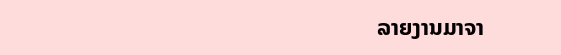ລາຍງານມາຈາ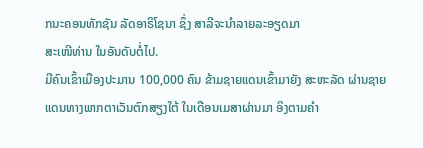ກນະຄອນທັກຊັນ ລັດອາຣິໂຊນາ ຊຶ່ງ ສາລີຈະນຳລາຍລະອຽດມາ
ສະເໜີທ່ານ ໃນອັນດັບຕໍ່ໄປ.
ມີຄົນເຂົ້າເມືອງປະມານ 100,000 ຄົນ ຂ້າມຊາຍແດນເຂົ້າມາຍັງ ສະຫະລັດ ຜ່ານຊາຍ
ແດນທາງພາກຕາເວັນຕົກສຽງໃຕ້ ໃນເດືອນເມສາຜ່ານມາ ອິງຕາມຄຳ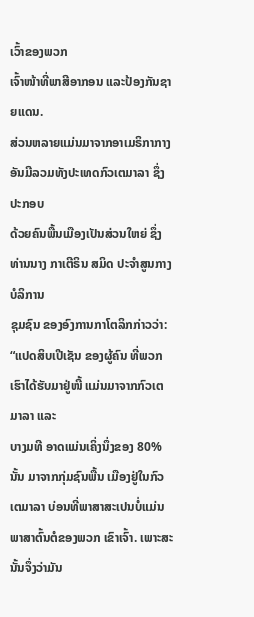ເວົ້າຂອງພວກ
ເຈົ້າໜ້າທີ່ພາສີອາກອນ ແລະປ້ອງກັນຊາຍແດນ.
ສ່ວນຫລາຍແມ່ນມາຈາກອາເມຣິກາກາງ ອັນມີລວມທັງປະເທດກົວເຕມາລາ ຊຶ່ງປະກອບ
ດ້ວຍຄົນພື້ນເມືອງເປັນສ່ວນໃຫຍ່ ຊຶ່ງທ່ານນາງ ກາເຕີຣິນ ສມິດ ປະຈຳສູນກາງບໍລິການ
ຊຸມຊົນ ຂອງອົງການກາໂຕລິກກ່າວວ່າ:
“ແປດສິບເປີເຊັນ ຂອງຜູ້ຄົນ ທີ່ພວກເຮົາໄດ້ຮັບມາຢູ່ໜີ້ ແມ່ນມາຈາກກົວເຕ ມາລາ ແລະ
ບາງມທີ ອາດແມ່ນເຄິ່ງນຶ່ງຂອງ 80% ນັ້ນ ມາຈາກກຸ່ມຊົນພື້ນ ເມືອງຢູ່ໃນກົວເຕມາລາ ບ່ອນທີ່ພາສາສະເປນບໍ່ແມ່ນພາສາຕົ້ນຕໍຂອງພວກ ເຂົາເຈົ້າ. ເພາະສະນັ້ນຈຶ່ງວ່າມັນ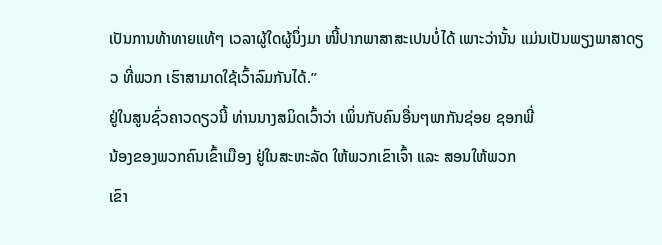ເປັນການທ້າທາຍແທ້ໆ ເວລາຜູ້ໃດຜູ້ນຶ່ງມາ ໜີ້ປາກພາສາສະເປນບໍ່ໄດ້ ເພາະວ່ານັ້ນ ແມ່ນເປັນພຽງພາສາດຽວ ທີ່ພວກ ເຮົາສາມາດໃຊ້ເວົ້າລົມກັນໄດ້.”
ຢູ່ໃນສູນຊົ່ວຄາວດຽວນີ້ ທ່ານນາງສມິດເວົ້າວ່າ ເພິ່ນກັບຄົນອື່ນໆພາກັນຊ່ອຍ ຊອກພີ່
ນ້ອງຂອງພວກຄົນເຂົ້າເມືອງ ຢູ່ໃນສະຫະລັດ ໃຫ້ພວກເຂົາເຈົ້າ ແລະ ສອນໃຫ້ພວກ
ເຂົາ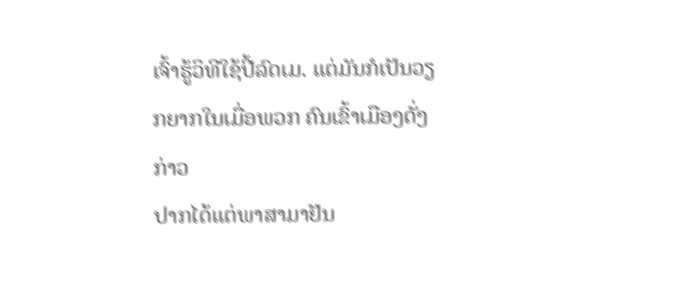ເຈົ້າຮູ້ວິທີໃຊ້ປີ້ລົດເມ. ແຕ່ມັນກໍເປັນວຽກຍາກໃນເມື່ອພວກ ຄົນເຂົ້າເມືອງດັ່ງກ່າວ
ປາກໄດ້ແຕ່ພາສາມາຢັນ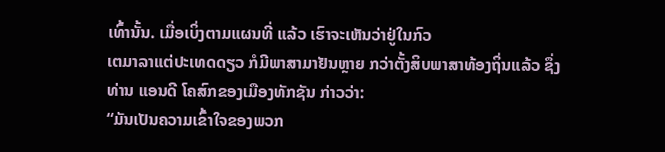ເທົ້ານັ້ນ. ເມື່ອເບິ່ງຕາມແຜນທີ່ ແລ້ວ ເຮົາຈະເຫັນວ່າຢູ່ໃນກົວ
ເຕມາລາແຕ່ປະເທດດຽວ ກໍມີພາສາມາຢັນຫຼາຍ ກວ່າຕັ້ງສິບພາສາທ້ອງຖິ່ນແລ້ວ ຊຶ່ງ
ທ່ານ ແອນດີ ໂຄສົກຂອງເມືອງທັກຊັນ ກ່າວວ່າ:
“ມັນເປັນຄວາມເຂົ້າໃຈຂອງພວກ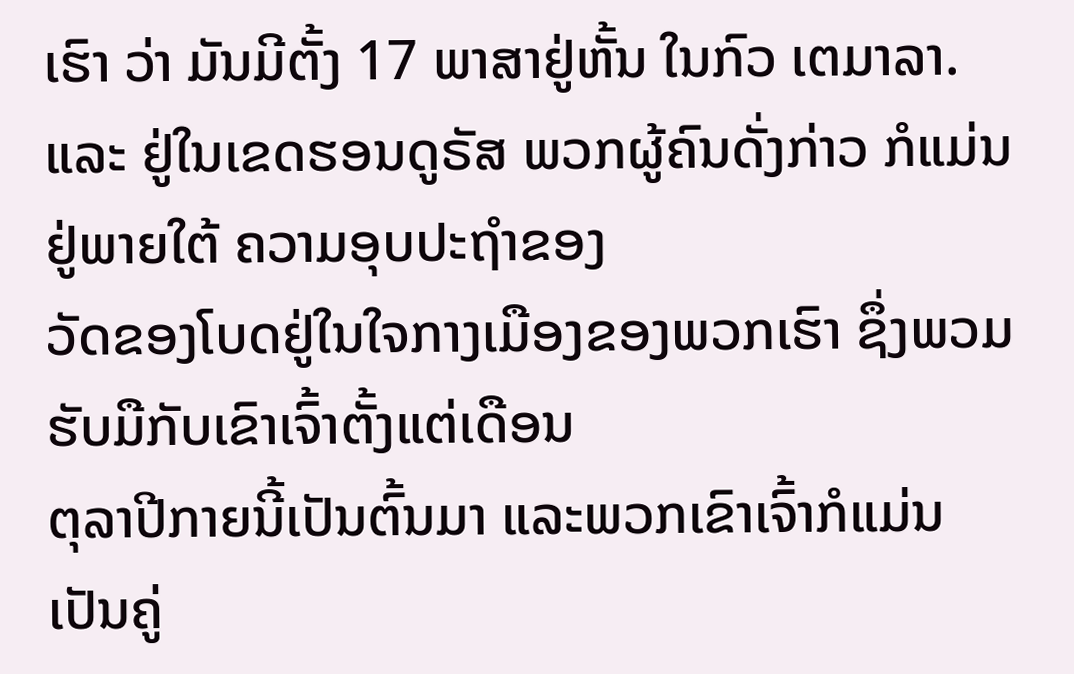ເຮົາ ວ່າ ມັນມີຕັ້ງ 17 ພາສາຢູ່ຫັ້ນ ໃນກົວ ເຕມາລາ.
ແລະ ຢູ່ໃນເຂດຮອນດູຣັສ ພວກຜູ້ຄົນດັ່ງກ່າວ ກໍແມ່ນຢູ່ພາຍໃຕ້ ຄວາມອຸບປະຖຳຂອງ
ວັດຂອງໂບດຢູ່ໃນໃຈກາງເມືອງຂອງພວກເຮົາ ຊຶ່ງພວມ ຮັບມືກັບເຂົາເຈົ້າຕັ້ງແຕ່ເດືອນ
ຕຸລາປີກາຍນີ້ເປັນຕົ້ນມາ ແລະພວກເຂົາເຈົ້າກໍແມ່ນເປັນຄູ່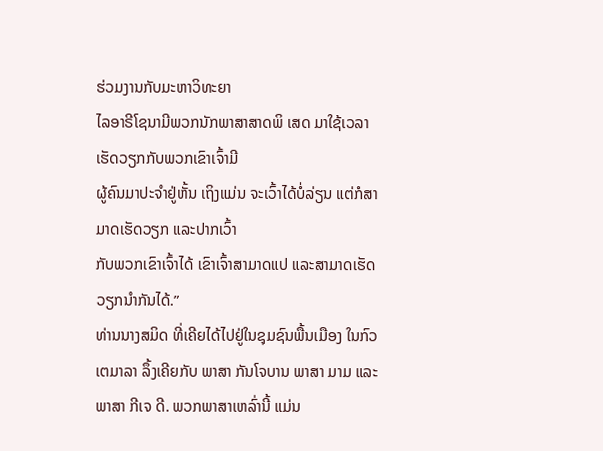ຮ່ວມງານກັບມະຫາວິທະຍາ
ໄລອາຣີໂຊນາມີພວກນັກພາສາສາດພິ ເສດ ມາໃຊ້ເວລາເຮັດວຽກກັບພວກເຂົາເຈົ້າມີ
ຜູ້ຄົນມາປະຈຳຢູ່ຫັ້ນ ເຖິງແມ່ນ ຈະເວົ້າໄດ້ບໍ່ລ່ຽນ ແຕ່ກໍສາມາດເຮັດວຽກ ແລະປາກເວົ້າ
ກັບພວກເຂົາເຈົ້າໄດ້ ເຂົາເຈົ້າສາມາດແປ ແລະສາມາດເຮັດວຽກນຳກັນໄດ້.”
ທ່ານນາງສມິດ ທີ່ເຄີຍໄດ້ໄປຢູ່ໃນຊຸມຊົນພື້ນເມືອງ ໃນກົວເຕມາລາ ລຶ້ງເຄີຍກັບ ພາສາ ກັນໂຈບານ ພາສາ ມາມ ແລະພາສາ ກີເຈ ດີ. ພວກພາສາເຫລົ່ານີ້ ແມ່ນ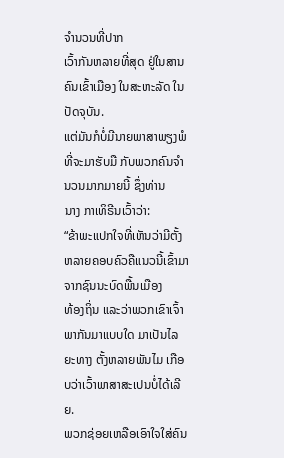ຈຳນວນທີ່ປາກ
ເວົ້າກັນຫລາຍທີ່ສຸດ ຢູ່ໃນສານຄົນເຂົ້າເມືອງ ໃນສະຫະລັດ ໃນປັດຈຸບັນ.
ແຕ່ມັນກໍບໍ່ມີນາຍພາສາພຽງພໍ ທີ່ຈະມາຮັບມື ກັບພວກຄົນຈຳນວນມາກມາຍນີ້ ຊຶ່ງທ່ານ
ນາງ ກາເທິຣີນເວົ້າວ່າ:
“ຂ້າພະແປກໃຈທີ່ເຫັນວ່າມີຕັ້ງຫລາຍຄອບຄົວຄືແນວນີ້ເຂົ້າມາຈາກຊົນນະບົດພື້ນເມືອງ
ທ້ອງຖິ່ນ ແລະວ່າພວກເຂົາເຈົ້າພາກັນມາແບບໃດ ມາເປັນໄລຍະທາງ ຕັ້ງຫລາຍພັນໄມ ເກືອບວ່າເວົ້າພາສາສະເປນບໍ່ໄດ້ເລີຍ.
ພວກຊ່ອຍເຫລືອເອົາໃຈໃສ່ຄົນ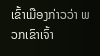ເຂົ້າເມືອງກ່າວວ່າ ພວກເຂົາເຈົ້າ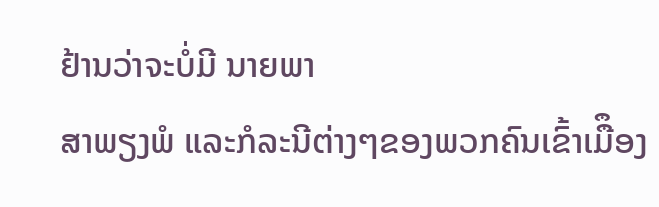ຢ້ານວ່າຈະບໍ່ມີ ນາຍພາ
ສາພຽງພໍ ແລະກໍລະນີຕ່າງໆຂອງພວກຄົນເຂົ້າເມືຶອງ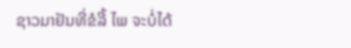ຊາວມາຢັນທີ່ຂໍລີ້ ໄພ ຈະບໍ່ໄດ້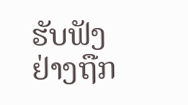ຮັບຟັງ
ຢ່າງຖືກ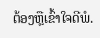ຕ້ອງຫຼືເຂົ້າໃຈດີພໍ.